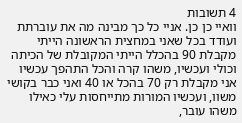4 תשובות
וואיי כן כן. אניי כל כך מבינה מה את עוברתת
ועודד בכל שאני במחצית הראשונה הייתי מקבלת 90 בהכלל הייתי המקובלת של הכיתה וכולי ועכשיו, משהו קרה והכל התהפך עכשיו אני מקבלת רק 70 בהכל או 40 ואני כבר בקושי משוו, ועכשיו המורות מתייחסות עלי כאילו משהו עובר,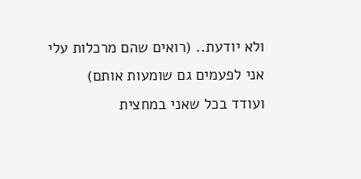ולא יודעת.. (רואים שהם מרכלות עלי אני לפעמים גם שומעות אותם)
ועודד בכל שאני במחצית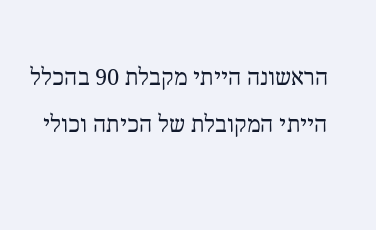הראשונה הייתי מקבלת 90 בהכלל הייתי המקובלת של הכיתה וכולי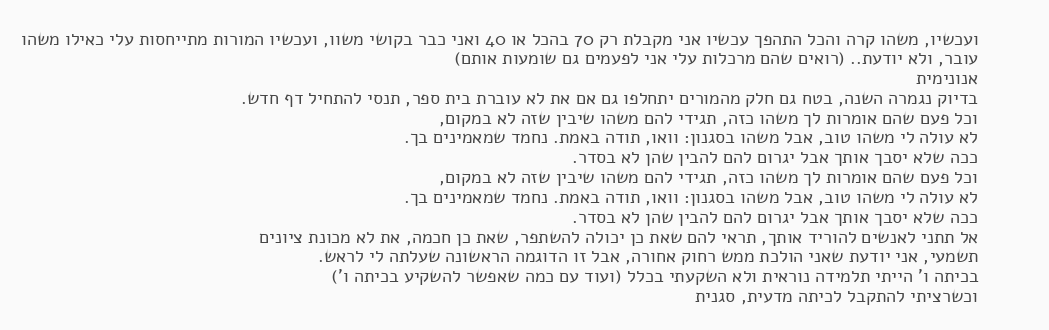ועכשיו, משהו קרה והכל התהפך עכשיו אני מקבלת רק 70 בהכל או 40 ואני כבר בקושי משוו, ועכשיו המורות מתייחסות עלי כאילו משהו עובר, ולא יודעת.. (רואים שהם מרכלות עלי אני לפעמים גם שומעות אותם)
אנונימית
בדיוק נגמרה השנה, בטח גם חלק מהמורים יתחלפו גם אם את לא עוברת בית ספר, תנסי להתחיל דף חדש.
וכל פעם שהם אומרות לך משהו כזה, תגידי להם משהו שיבין שזה לא במקום,
לא עולה לי משהו טוב, אבל משהו בסגנון: וואו, תודה באמת. נחמד שמאמינים בך.
ככה שלא יסבך אותך אבל יגרום להם להבין שהן לא בסדר.
וכל פעם שהם אומרות לך משהו כזה, תגידי להם משהו שיבין שזה לא במקום,
לא עולה לי משהו טוב, אבל משהו בסגנון: וואו, תודה באמת. נחמד שמאמינים בך.
ככה שלא יסבך אותך אבל יגרום להם להבין שהן לא בסדר.
אל תתני לאנשים להוריד אותך, תראי להם שאת כן יכולה להשתפר, שאת כן חכמה, את לא מכונת ציונים
תשמעי, אני יודעת שאני הולכת ממש רחוק אחורה, אבל זו הדוגמה הראשונה שעלתה לי לראש.
בכיתה ו' הייתי תלמידה נוראית ולא השקעתי בכלל (ועוד עם כמה שאפשר להשקיע בכיתה ו')
וכשרציתי להתקבל לכיתה מדעית, סגנית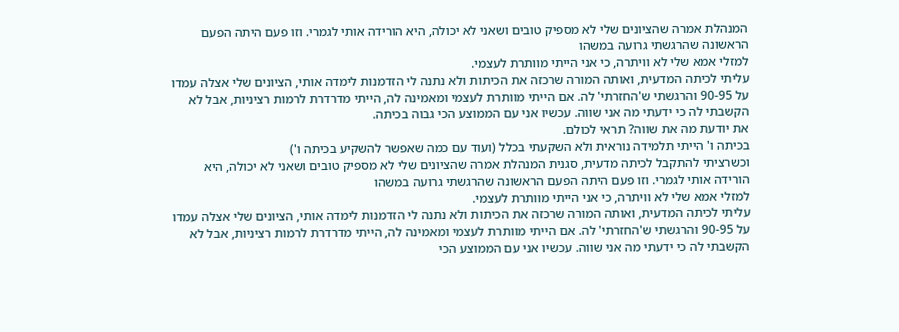המנהלת אמרה שהציונים שלי לא מספיק טובים ושאני לא יכולה, היא הורידה אותי לגמרי. וזו פעם היתה הפעם הראשונה שהרגשתי גרועה במשהו
למזלי אמא שלי לא וויתרה, כי אני הייתי מוותרת לעצמי.
עליתי לכיתה המדעית, ואותה המורה שרכזה את הכיתות ולא נתנה לי הזדמנות לימדה אותי, הציונים שלי אצלה עמדו על 90-95 והרגשתי ש'החזרתי' לה. אם הייתי מוותרת לעצמי ומאמינה לה, הייתי מדרדרת לרמות רציניות, אבל לא הקשבתי לה כי ידעתי מה אני שווה. עכשיו אני עם הממוצע הכי גבוה בכיתה.
את יודעת מה את שווה? תראי לכולם.
בכיתה ו' הייתי תלמידה נוראית ולא השקעתי בכלל (ועוד עם כמה שאפשר להשקיע בכיתה ו')
וכשרציתי להתקבל לכיתה מדעית, סגנית המנהלת אמרה שהציונים שלי לא מספיק טובים ושאני לא יכולה, היא הורידה אותי לגמרי. וזו פעם היתה הפעם הראשונה שהרגשתי גרועה במשהו
למזלי אמא שלי לא וויתרה, כי אני הייתי מוותרת לעצמי.
עליתי לכיתה המדעית, ואותה המורה שרכזה את הכיתות ולא נתנה לי הזדמנות לימדה אותי, הציונים שלי אצלה עמדו על 90-95 והרגשתי ש'החזרתי' לה. אם הייתי מוותרת לעצמי ומאמינה לה, הייתי מדרדרת לרמות רציניות, אבל לא הקשבתי לה כי ידעתי מה אני שווה. עכשיו אני עם הממוצע הכי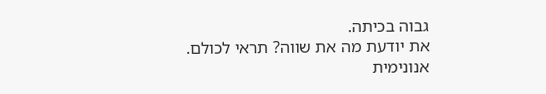גבוה בכיתה.
את יודעת מה את שווה? תראי לכולם.
אנונימית